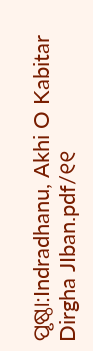ପୃଷ୍ଠା:Indradhanu, Akhi O Kabitar Dirgha JIban.pdf/୧୧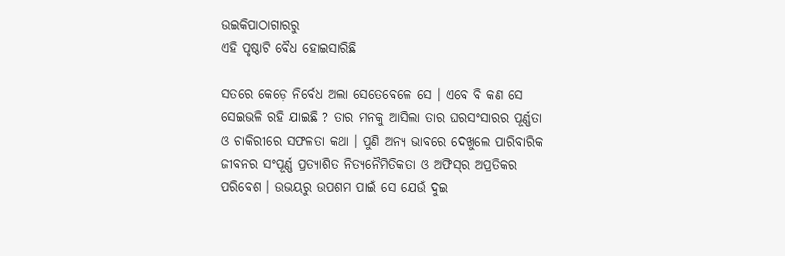ଉଇକିପାଠାଗାର‌ରୁ
ଏହି ପୃଷ୍ଠାଟି ବୈଧ ହୋଇସାରିଛି

ସତରେ କେଡ଼େ ନିର୍ବେଧ ଅଲା ସେତେବେଳେ ସେ । ଏବେ ବି କଣ ସେ ସେଇଭଳି ରହି ଯାଇଛି ? ତାର ମନକୁ ଆସିଲା ତାର ଘରସଂସାରର ପୂର୍ଣ୍ଣତା ଓ ଚାକିରୀରେ ସଫଳତା କଥା । ପୁଣି ଅନ୍ୟ ଭାବରେ ଦେଖୁଲେ ପାରିବାରିକ ଜୀବନର ସଂପୂର୍ଣ୍ଣ ପ୍ରତ୍ୟାଶିତ ନିତ୍ୟନୈମିତିକତା ଓ ଅଫିସ୍‌ର ଅପ୍ରତିକର ପରିବେଶ । ଉଭୟରୁ ଉପଶମ ପାଇଁ ସେ ଯେଉଁ ଦୁଇ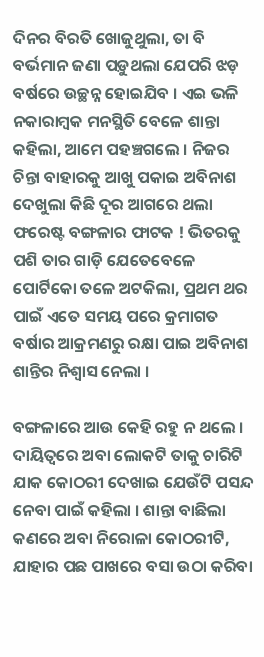ଦିନର ବିରତି ଖୋଜୁଥୁଲା, ତା ବି ବର୍ଭମାନ ଜଣା ପଡ଼ୁଥଲା ଯେପରି ଝଡ଼ ବର୍ଷରେ ଉଚ୍ଛନ୍ନ ହୋଇଯିବ । ଏଇ ଭଳି ନକାରାମ୍ବକ ମନସ୍ଥିତି ବେଳେ ଶାନ୍ତା କହିଲା, ଆମେ ପହଞ୍ଚଗଲେ । ନିଜର ଚିନ୍ତା ବାହାରକୁ ଆଖୁ ପକାଇ ଅବିନାଶ ଦେଖୁଲା କିଛି ଦୂର ଆଗରେ ଥଲା ଫରେଷ୍ଟ ବଙ୍ଗଳାର ଫାଟକ ! ଭିତରକୁ ପଶି ତାର ଗାଡ଼ି ଯେତେବେଳେ ପୋର୍ଟିକୋ ତଳେ ଅଟକିଲା, ପ୍ରଥମ ଥର ପାଇଁ ଏତେ ସମୟ ପରେ କ୍ରମାଗତ ବର୍ଷାର ଆକ୍ରମଣରୁ ରକ୍ଷା ପାଇ ଅବିନାଶ ଶାନ୍ତିର ନିଶ୍ୱାସ ନେଲା ।

ବଙ୍ଗଳାରେ ଆଉ କେହି ରହୁ ନ ଥଲେ । ଦାୟିତ୍ୱରେ ଅବା ଲୋକଟି ତାକୁ ଚାରିଟି ଯାକ କୋଠରୀ ଦେଖାଇ ଯେଉଁଟି ପସନ୍ଦ ନେବା ପାଇଁ କହିଲା । ଶାନ୍ତା ବାଛିଲା କଣରେ ଅବା ନିରୋଳା କୋଠରୀଟି, ଯାହାର ପଛ ପାଖରେ ବସା ଉଠା କରିବା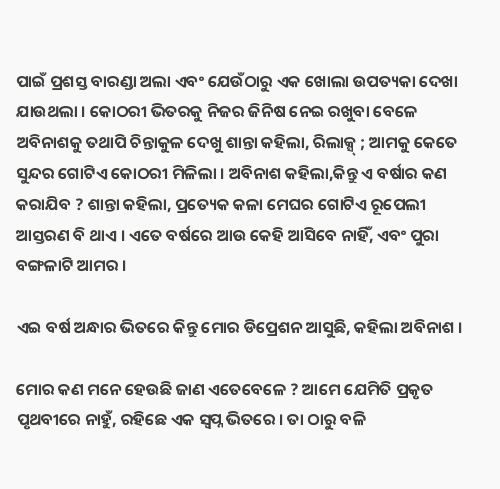ପାଇଁ ପ୍ରଶସ୍ତ ବାରଣ୍ଡା ଅଲା ଏବଂ ଯେଉଁଠାରୁ ଏକ ଖୋଲା ଉପତ୍ୟକା ଦେଖା ଯାଉଥଲା । କୋଠରୀ ଭିତରକୁ ନିଜର ଜିନିଷ ନେଇ ରଖୁବା ବେଳେ ଅବିନାଶକୁ ତଥାପି ଚିନ୍ତାକୁଳ ଦେଖୁ ଶାନ୍ତା କହିଲା, ରିଲାକ୍ସ୍ ; ଆମକୁ କେତେ ସୁନ୍ଦର ଗୋଟିଏ କୋଠରୀ ମିଳିଲା । ଅବିନାଶ କହିଲା,କିନ୍ତୁ ଏ ବର୍ଷାର କଣ କରାଯିବ ? ଶାନ୍ତା କହିଲା, ପ୍ରତ୍ୟେକ କଳା ମେଘର ଗୋଟିଏ ରୂପେଲୀ ଆସ୍ତରଣ ବି ଥାଏ । ଏତେ ବର୍ଷରେ ଆଉ କେହି ଆସିବେ ନାହିଁ, ଏବଂ ପୁରା ବଙ୍ଗଳାଟି ଆମର ।

ଏଇ ବର୍ଷ ଅନ୍ଧାର ଭିତରେ କିନ୍ତୁ ମୋର ଡିପ୍ରେଶନ ଆସୁଛି, କହିଲା ଅବିନାଶ ।

ମୋର କଣ ମନେ ହେଉଛି ଜାଣ ଏତେବେଳେ ? ଆମେ ଯେମିତି ପ୍ରକୃତ ପୃଥବୀରେ ନାହୁଁ, ରହିଛେ ଏକ ସ୍ୱପ୍ନ ଭିତରେ । ତା ଠାରୁ ବଳି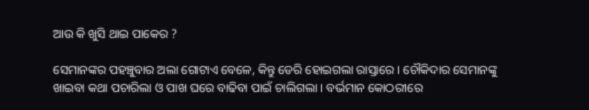ଆଉ କି ଖୁସି ଥାଇ ପାକେର ?

ସେମାନଙ୍କର ପହଞ୍ଚୁବାର ଅଲା ଗୋଟାଏ ବେଳେ, କିନ୍ତୁ ଡେରି ହୋଇଗଲା ରାସ୍ତାରେ । ଚୌକିଦାର ସେମାନଙ୍କୁ ଖାଇବା କଥା ପଚାରିଲା ଓ ପାଖ ଘରେ ବାଢିବା ପାଇଁ ଚାଲିଗଲା । ବର୍ଭମାନ କୋଠରୀରେ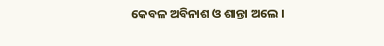କେବଳ ଅବିନାଶ ଓ ଶାନ୍ତା ଅଲେ ।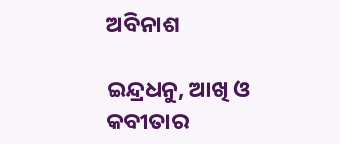ଅବିନାଶ

ଇନ୍ଦ୍ରଧନୁ, ଆଖି ଓ କବୀତାର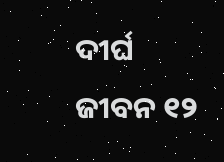ଦୀର୍ଘ ଜୀବନ ୧୨